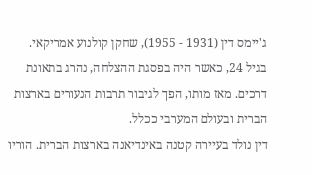ג'יימס דין (1931 - 1955), שחקן קולנוע אמריקאי. בגיל 24, כאשר היה בפסגת ההצלחה, נהרג בתאונת דרכים. מאז מותו, הפך לגיבור תרבות הנעורים בארצות הברית ובעולם המערבי ככלל.
דין נולד בעיירה קטנה באינדיאנה בארצות הברית. הוריו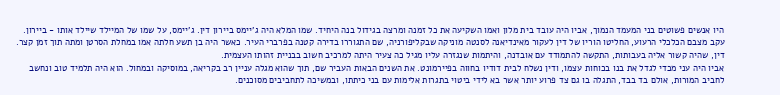היו אנשים פשוטים בני המעמד הנמוך, אביו היה עובד בית מלון ואמו השקיעה את כל זמנה ומרצה בגידול בנה היחיד. שמו המלא היה ג'יימס ביירון דין. ג'יימס, על שמו של המיילד שיילד אותו - ביירון.
עקב מצבם הכלכלי הרעוע, החליטו הוריו של דין לעקור מאינדיאנה לסנטה מוניקה שבקליפורניה, שם התגוררו בדירה קטנה בפרברי העיר. כאשר היה בן תשע חלתה אמו במחלת הסרטן ומתה תוך זמן קצר. דין, שהיה קשור אליה בעבותות, התקשה להתמודד עם אובדנה, והיתמות שנגזרה עליו מגיל כה צעיר היתה למרכיב חשוב בבניית זהותו העצמית.
אביו היה עני מכדי לגדל את בנו בכוחות עצמו, ודין נשלח לבית דודיו בחווה בפיירמונט. את השנים הבאות העביר שם, תוך שהוא מגלה עניין רב בקריאה, במוסיקה ובמחול. הוא היה תלמיד טוב ונחשב לחביב המורות, אולם בד בבד, התגלה בו גם צד פרוע יותר אשר בא לידי ביטוי בתגרות אלימות עם בני כיתתו, ובמשיכה לתחביבים מסוכנים.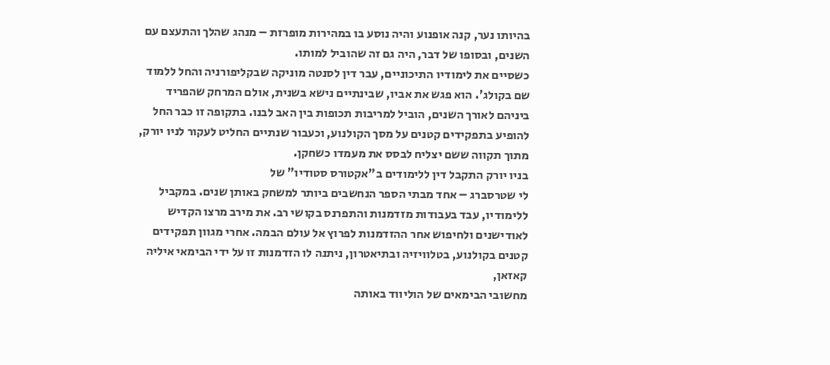בהיותו נער, קנה אופנוע והיה נוסע בו במהירות מופרזת – מנהג שהלך והתעצם עם השנים, ובסופו של דבר, היה גם זה שהוביל למותו.
כשסיים את לימודיו התיכוניים, עבר דין לסנטה מוניקה שבקליפורניה והחל ללמוד שם בקולג'. הוא פגש את אביו, שבינתיים נישא בשנית, אולם המרחק שהפריד ביניהם לאורך השנים, הוביל למריבות תכופות בין האב לבנו. בתקופה זו כבר החל להופיע בתפקידים קטנים על מסך הקולנוע, וכעבור שנתיים החליט לעקור לניו יורק, מתוך תקווה ששם יצליח לבסס את מעמדו כשחקן.
בניו יורק התקבל דין ללימודים ב"אקטורס סטודיו" של
לי שטרסברג – אחד מבתי הספר הנחשבים ביותר למשחק באותן שנים. במקביל ללימודיו, עבד בעבודות מזדמנות והתפרנס בקושי רב. את מירב מרצו הקדיש לאודישנים ולחיפוש אחר ההזדמנות לפרוץ אל עולם הבמה. אחרי מגוון תפקידים קטנים בקולנוע, בטלוויזיה ובתיאטרון, ניתנה לו הזדמנות זו על ידי הבימאי איליה קאזאן,
מחשובי הבימאים של הוליווד באותה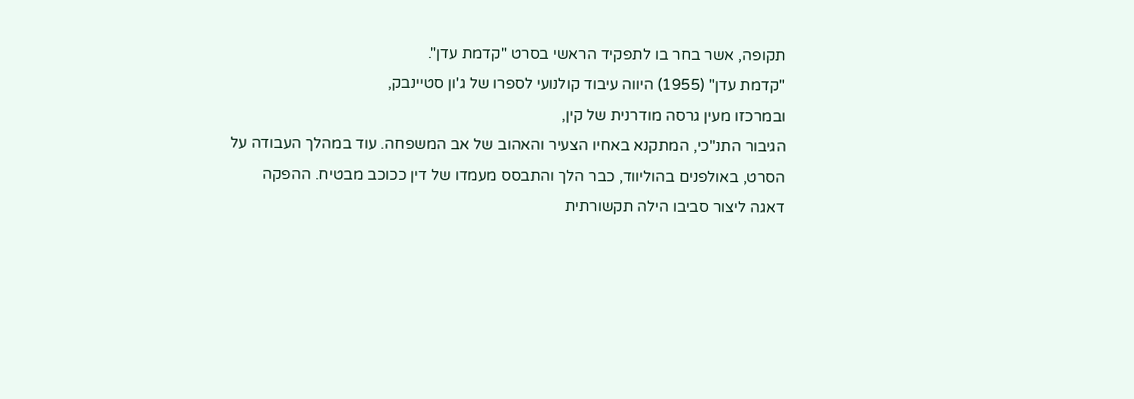תקופה, אשר בחר בו לתפקיד הראשי בסרט "קדמת עדן".
"קדמת עדן" (1955) היווה עיבוד קולנועי לספרו של ג'ון סטיינבק,
ובמרכזו מעין גרסה מודרנית של קין,
הגיבור התנ"כי, המתקנא באחיו הצעיר והאהוב של אב המשפחה. עוד במהלך העבודה על הסרט, באולפנים בהוליווד, כבר הלך והתבסס מעמדו של דין ככוכב מבטיח. ההפקה דאגה ליצור סביבו הילה תקשורתית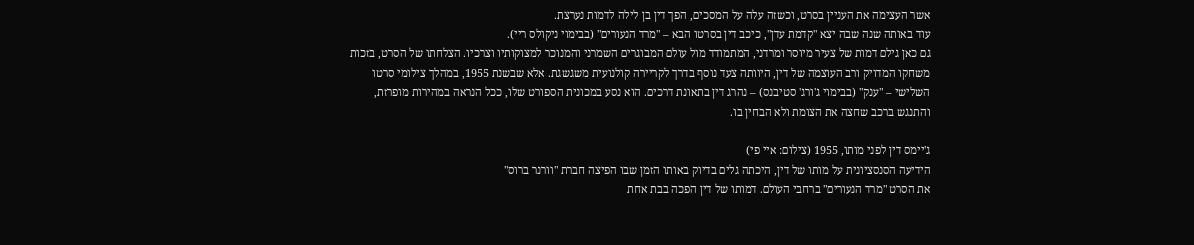אשר העצימה את העניין בסרט, וכשזה עלה על המסכים, הפך דין בן לילה לדמות נערצת.
עוד באותה שנה שבה יצא "קדמת עדן", כיכב דין בסרטו הבא – "מרד הנעורים" (בבימוי ניקולס ריי).
גם כאן גילם דמות של צעיר מיוסר ומרדני, המתמודד מול עולם המבוגרים השמרני והמנוכר למצוקותיו וצרכיו. הצלחתו של הסרט, בזכות משחקו המדויק ורב העוצמה של דין, היוותה צעד נוסף בדרך לקריירה קולנועית משגשגת. אלא שבשנת 1955, במהלך צילומי סרטו השלישי – "ענק" (בבימוי ג'ורג' סטיבנס) – נהרג דין בתאונת דרכים. הוא נסע במכונית הספורט שלו, ככל הנראה במהירות מופרזת, והתנגש ברכב שחצה את הצומת ולא הבחין בו.

ג'יימס דין לפני מותו, 1955 (צילום: איי פי)
הידיעה הסנסציונית על מותו של דין, היכתה גלים בדיוק באותו הזמן שבו הפיצה חברת "וורנר ברוס"
את הסרט "מרד הנעורים" ברחבי העולם. דמותו של דין הפכה בבת אחת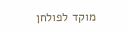מוקד לפולחן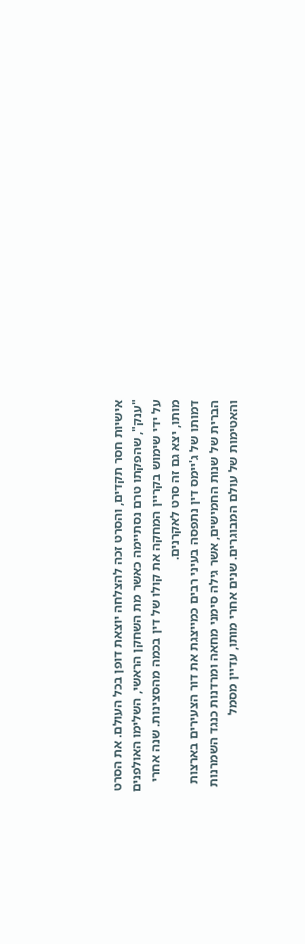אישיות חסר תקדים, והסרט זכה להצלחה יוצאת דופן בכל העולם. את הסרט "ענק", שהפקתו טרם נסתיימה כאשר מת השחקן הראשי, השלימו האולפנים על ידי שימוש בקריין המחקה את קולו של דין בכמה מהסצינות. שנה אחרי מותו, יצא גם זה סרט לאקרנים.
דמותו של ג'יימס דין נתפסה בעיני רבים כמייצגת את דור הצעירים בארצות הברית של שנות החמישים, אשר גילה סימני מחאה ומרדנות כנגד השמרנות והאטימות של עולם המבוגרים. שנים אחרי מותו, עדיין מסמל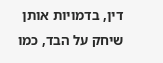דין, בדמויות אותן שיחק על הבד, כמו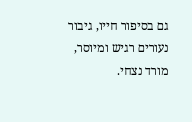גם בסיפור חייו, גיבור נעורים רגיש ומיוסר, מורד נצחי.